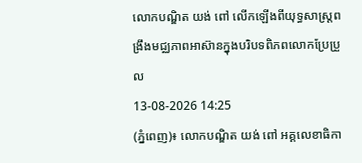លោកបណ្ឌិត យង់ ពៅ លើកឡើងពីយុទ្ធសាស្ត្រពង្រឹងមជ្ឈភាពអាស៊ានក្នុងបរិបទពិភពលោកប្រែប្រួល
13-08-2026 14:25
(ភ្នំពេញ)៖ លោកបណ្ឌិត យង់ ពៅ អគ្គលេខាធិកា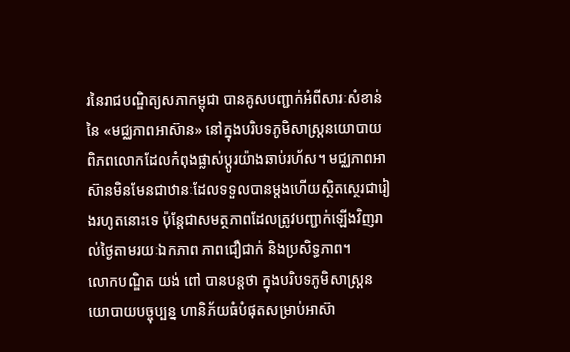រនៃរាជបណ្ឌិត្យសភាកម្ពុជា បានគូសបញ្ជាក់អំពីសារៈសំខាន់នៃ «មជ្ឈភាពអាស៊ាន» នៅក្នុងបរិបទភូមិសាស្ត្រនយោបាយពិភពលោកដែលកំពុងផ្លាស់ប្តូរយ៉ាងឆាប់រហ័ស។ មជ្ឈភាពអាស៊ានមិនមែនជាឋានៈដែលទទួលបានម្តងហើយស្ថិតស្ថេរជារៀងរហូតនោះទេ ប៉ុន្តែជាសមត្ថភាពដែលត្រូវបញ្ជាក់ឡើងវិញរាល់ថ្ងៃតាមរយៈឯកភាព ភាពជឿជាក់ និងប្រសិទ្ធភាព។
លោកបណ្ឌិត យង់ ពៅ បានបន្តថា ក្នុងបរិបទភូមិសាស្ត្រនយោបាយបច្ចុប្បន្ន ហានិភ័យធំបំផុតសម្រាប់អាស៊ា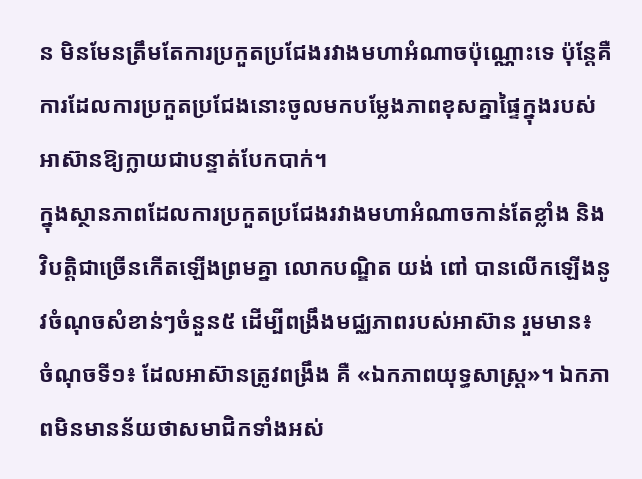ន មិនមែនត្រឹមតែការប្រកួតប្រជែងរវាងមហាអំណាចប៉ុណ្ណោះទេ ប៉ុន្តែគឺការដែលការប្រកួតប្រជែងនោះចូលមកបម្លែងភាពខុសគ្នាផ្ទៃក្នុងរបស់អាស៊ានឱ្យក្លាយជាបន្ទាត់បែកបាក់។
ក្នុងស្ថានភាពដែលការប្រកួតប្រជែងរវាងមហាអំណាចកាន់តែខ្លាំង និងវិបត្តិជាច្រើនកើតឡើងព្រមគ្នា លោកបណ្ឌិត យង់ ពៅ បានលើកឡើងនូវចំណុចសំខាន់ៗចំនួន៥ ដើម្បីពង្រឹងមជ្ឈភាពរបស់អាស៊ាន រួមមាន៖
ចំណុចទី១៖ ដែលអាស៊ានត្រូវពង្រឹង គឺ «ឯកភាពយុទ្ធសាស្ត្រ»។ ឯកភាពមិនមានន័យថាសមាជិកទាំងអស់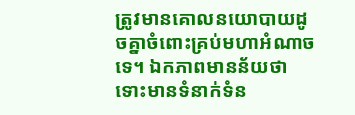ត្រូវមានគោលនយោបាយដូចគ្នាចំពោះគ្រប់មហាអំណាចទេ។ ឯកភាពមានន័យថា ទោះមានទំនាក់ទំន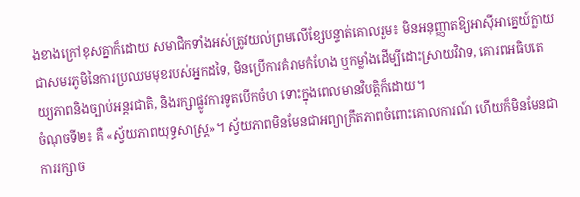ងខាងក្រៅខុសគ្នាក៏ដោយ សមាជិកទាំងអស់ត្រូវយល់ព្រមលើខ្សែបន្ទាត់គោលរួម៖ មិនអនុញ្ញាតឱ្យអាស៊ីអាគ្នេយ៍ក្លាយជាសមរភូមិនៃការប្រឈមមុខរបស់អ្នកដទៃ, មិនប្រើការគំរាមកំហែង ឬកម្លាំងដើម្បីដោះស្រាយវិវាទ, គោរពអធិបតេយ្យភាពនិងច្បាប់អន្តរជាតិ, និងរក្សាផ្លូវការទូតបើកចំហ ទោះក្នុងពេលមានវិបត្តិក៏ដោយ។
ចំណុចទី២៖ គឺ «ស្វ័យភាពយុទ្ធសាស្ត្រ»។ ស្វ័យភាពមិនមែនជាអព្យាក្រឹតភាពចំពោះគោលការណ៍ ហើយក៏មិនមែនជាការរក្សាច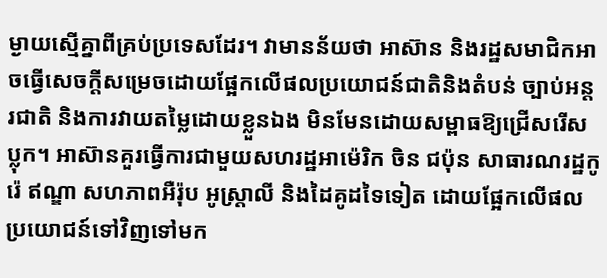ម្ងាយស្មើគ្នាពីគ្រប់ប្រទេសដែរ។ វាមានន័យថា អាស៊ាន និងរដ្ឋសមាជិកអាចធ្វើសេចក្តីសម្រេចដោយផ្អែកលើផលប្រយោជន៍ជាតិនិងតំបន់ ច្បាប់អន្តរជាតិ និងការវាយតម្លៃដោយខ្លួនឯង មិនមែនដោយសម្ពាធឱ្យជ្រើសរើសប្លុក។ អាស៊ានគួរធ្វើការជាមួយសហរដ្ឋអាម៉េរិក ចិន ជប៉ុន សាធារណរដ្ឋកូរ៉េ ឥណ្ឌា សហភាពអឺរ៉ុប អូស្ត្រាលី និងដៃគូដទៃទៀត ដោយផ្អែកលើផលប្រយោជន៍ទៅវិញទៅមក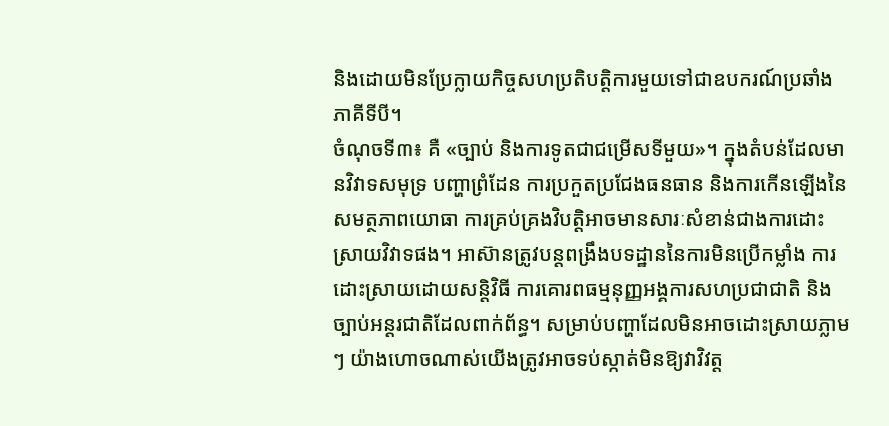និងដោយមិនប្រែក្លាយកិច្ចសហប្រតិបត្តិការមួយទៅជាឧបករណ៍ប្រឆាំងភាគីទីបី។
ចំណុចទី៣៖ គឺ «ច្បាប់ និងការទូតជាជម្រើសទីមួយ»។ ក្នុងតំបន់ដែលមានវិវាទសមុទ្រ បញ្ហាព្រំដែន ការប្រកួតប្រជែងធនធាន និងការកើនឡើងនៃសមត្ថភាពយោធា ការគ្រប់គ្រងវិបត្តិអាចមានសារៈសំខាន់ជាងការដោះស្រាយវិវាទផង។ អាស៊ានត្រូវបន្តពង្រឹងបទដ្ឋាននៃការមិនប្រើកម្លាំង ការដោះស្រាយដោយសន្តិវិធី ការគោរពធម្មនុញ្ញអង្គការសហប្រជាជាតិ និងច្បាប់អន្តរជាតិដែលពាក់ព័ន្ធ។ សម្រាប់បញ្ហាដែលមិនអាចដោះស្រាយភ្លាមៗ យ៉ាងហោចណាស់យើងត្រូវអាចទប់ស្កាត់មិនឱ្យវាវិវត្ត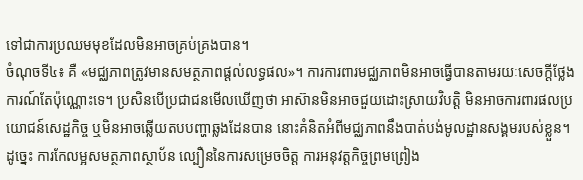ទៅជាការប្រឈមមុខដែលមិនអាចគ្រប់គ្រងបាន។
ចំណុចទី៤៖ គឺ «មជ្ឈភាពត្រូវមានសមត្ថភាពផ្តល់លទ្ធផល»។ ការការពារមជ្ឈភាពមិនអាចធ្វើបានតាមរយៈសេចក្តីថ្លែងការណ៍តែប៉ុណ្ណោះទេ។ ប្រសិនបើប្រជាជនមើលឃើញថា អាស៊ានមិនអាចជួយដោះស្រាយវិបត្តិ មិនអាចការពារផលប្រយោជន៍សេដ្ឋកិច្ច ឬមិនអាចឆ្លើយតបបញ្ហាឆ្លងដែនបាន នោះគំនិតអំពីមជ្ឈភាពនឹងបាត់បង់មូលដ្ឋានសង្គមរបស់ខ្លួន។ ដូច្នេះ ការកែលម្អសមត្ថភាពស្ថាប័ន ល្បឿននៃការសម្រេចចិត្ត ការអនុវត្តកិច្ចព្រមព្រៀង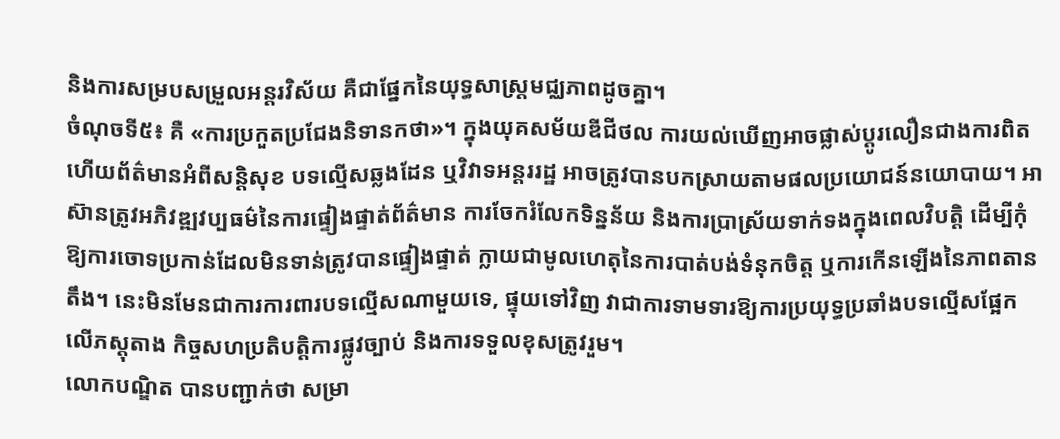និងការសម្របសម្រួលអន្តរវិស័យ គឺជាផ្នែកនៃយុទ្ធសាស្ត្រមជ្ឈភាពដូចគ្នា។
ចំណុចទី៥៖ គឺ «ការប្រកួតប្រជែងនិទានកថា»។ ក្នុងយុគសម័យឌីជីថល ការយល់ឃើញអាចផ្លាស់ប្តូរលឿនជាងការពិត ហើយព័ត៌មានអំពីសន្តិសុខ បទល្មើសឆ្លងដែន ឬវិវាទអន្តររដ្ឋ អាចត្រូវបានបកស្រាយតាមផលប្រយោជន៍នយោបាយ។ អាស៊ានត្រូវអភិវឌ្ឍវប្បធម៌នៃការផ្ទៀងផ្ទាត់ព័ត៌មាន ការចែករំលែកទិន្នន័យ និងការប្រាស្រ័យទាក់ទងក្នុងពេលវិបត្តិ ដើម្បីកុំឱ្យការចោទប្រកាន់ដែលមិនទាន់ត្រូវបានផ្ទៀងផ្ទាត់ ក្លាយជាមូលហេតុនៃការបាត់បង់ទំនុកចិត្ត ឬការកើនឡើងនៃភាពតានតឹង។ នេះមិនមែនជាការការពារបទល្មើសណាមួយទេ, ផ្ទុយទៅវិញ វាជាការទាមទារឱ្យការប្រយុទ្ធប្រឆាំងបទល្មើសផ្អែកលើភស្តុតាង កិច្ចសហប្រតិបត្តិការផ្លូវច្បាប់ និងការទទួលខុសត្រូវរួម។
លោកបណ្ឌិត បានបញ្ជាក់ថា សម្រា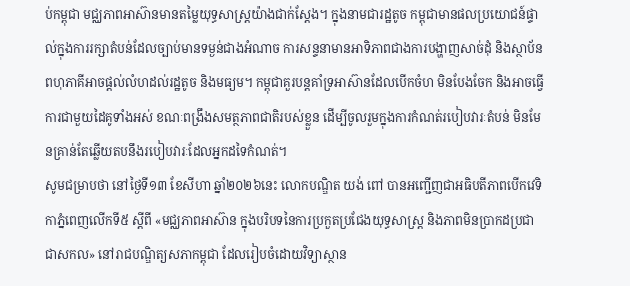ប់កម្ពុជា មជ្ឈភាពអាស៊ានមានតម្លៃយុទ្ធសាស្ត្រយ៉ាងជាក់ស្តែង។ ក្នុងនាមជារដ្ឋតូច កម្ពុជាមានផលប្រយោជន៍ផ្ទាល់ក្នុងការរក្សាតំបន់ដែលច្បាប់មានទម្ងន់ជាងអំណាច ការសន្ទនាមានអាទិភាពជាងការបង្ហាញសាច់ដុំ និងស្ថាប័នពហុភាគីអាចផ្តល់លំហដល់រដ្ឋតូច និងមធ្យម។ កម្ពុជាគួរបន្តគាំទ្រអាស៊ានដែលបើកចំហ មិនបែងចែក និងអាចធ្វើការជាមួយដៃគូទាំងអស់ ខណៈពង្រឹងសមត្ថភាពជាតិរបស់ខ្លួន ដើម្បីចូលរួមក្នុងការកំណត់របៀបវារៈតំបន់ មិនមែនគ្រាន់តែឆ្លើយតបនឹងរបៀបវារៈដែលអ្នកដទៃកំណត់។
សូមជម្រាបថា នៅថ្ងៃទី១៣ ខែសីហា ឆ្នាំ២០២៦នេះ លោកបណ្ឌិត យង់ ពៅ បានអញ្ជើញជាអធិបតីភាពបើកវេទិកាភ្នំពេញលើកទី៥ ស្តីពី «មជ្ឈភាពអាស៊ាន ក្នុងបរិបទនៃការប្រកួតប្រជែងយុទ្ធសាស្ត្រ និងភាពមិនប្រាកដប្រជាជាសកល» នៅរាជបណ្ឌិត្យសភាកម្ពុជា ដែលរៀបចំដោយវិទ្យាស្ថាន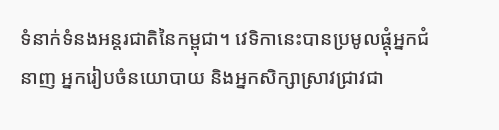ទំនាក់ទំនងអន្តរជាតិនៃកម្ពុជា។ វេទិកានេះបានប្រមូលផ្តុំអ្នកជំនាញ អ្នករៀបចំនយោបាយ និងអ្នកសិក្សាស្រាវជ្រាវជា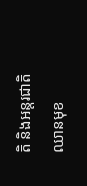តិ និងអន្តរជាតិឈានមុខ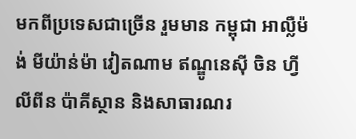មកពីប្រទេសជាច្រើន រួមមាន កម្ពុជា អាល្លឺម៉ង់ មីយ៉ាន់ម៉ា វៀតណាម ឥណ្ឌូនេស៊ី ចិន ហ្វីលីពីន ប៉ាគីស្ថាន និងសាធារណរ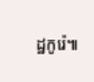ដ្ឋកូរ៉េ៕